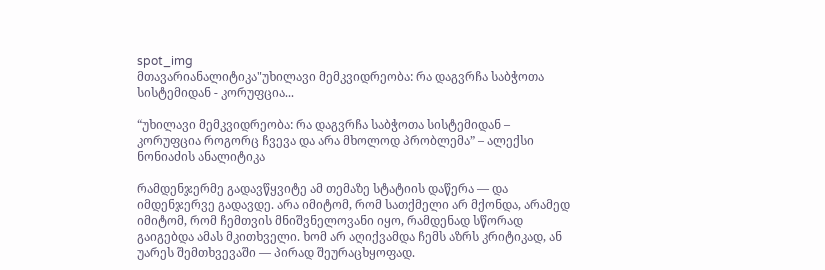spot_img
მთავარიანალიტიკა"უხილავი მემკვიდრეობა: რა დაგვრჩა საბჭოთა სისტემიდან - კორუფცია...

“უხილავი მემკვიდრეობა: რა დაგვრჩა საბჭოთა სისტემიდან – კორუფცია როგორც ჩვევა და არა მხოლოდ პრობლემა” – ალექსი ნონიაძის ანალიტიკა

რამდენჯერმე გადავწყვიტე ამ თემაზე სტატიის დაწერა — და იმდენჯერვე გადავდე. არა იმიტომ, რომ სათქმელი არ მქონდა, არამედ იმიტომ, რომ ჩემთვის მნიშვნელოვანი იყო, რამდენად სწორად გაიგებდა ამას მკითხველი. ხომ არ აღიქვამდა ჩემს აზრს კრიტიკად, ან უარეს შემთხვევაში — პირად შეურაცხყოფად.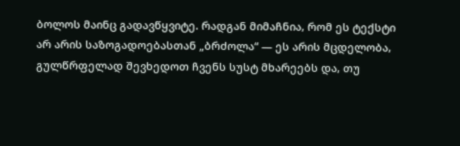ბოლოს მაინც გადავწყვიტე. რადგან მიმაჩნია, რომ ეს ტექსტი არ არის საზოგადოებასთან „ბრძოლა“ — ეს არის მცდელობა, გულწრფელად შევხედოთ ჩვენს სუსტ მხარეებს და, თუ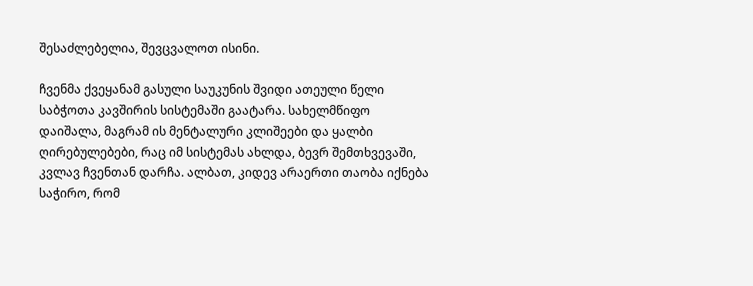შესაძლებელია, შევცვალოთ ისინი.

ჩვენმა ქვეყანამ გასული საუკუნის შვიდი ათეული წელი საბჭოთა კავშირის სისტემაში გაატარა. სახელმწიფო დაიშალა, მაგრამ ის მენტალური კლიშეები და ყალბი ღირებულებები, რაც იმ სისტემას ახლდა, ბევრ შემთხვევაში, კვლავ ჩვენთან დარჩა. ალბათ, კიდევ არაერთი თაობა იქნება საჭირო, რომ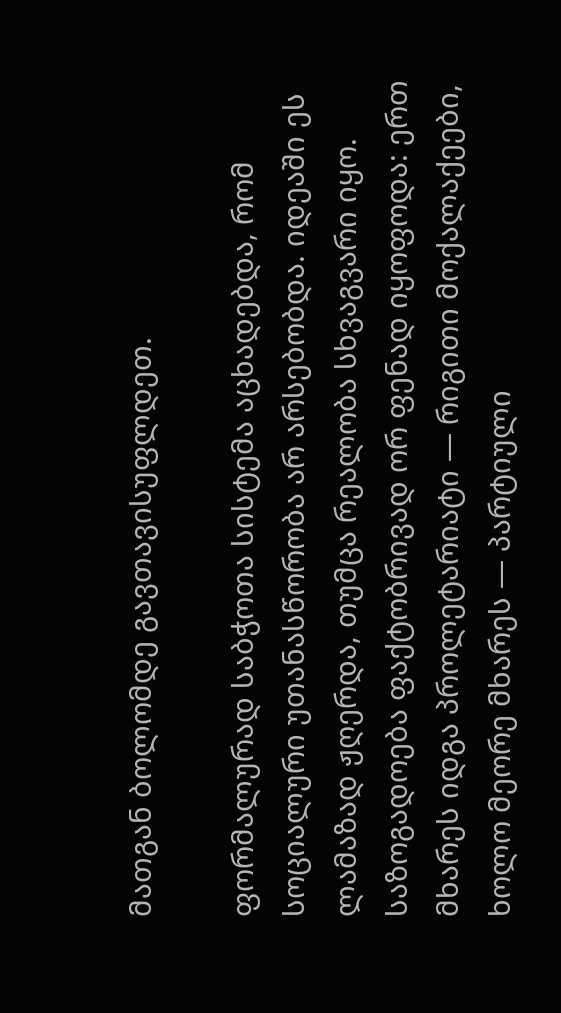მათგან ბოლომდე გავთავისუფლდეთ.

ფორმალურად საბჭოთა სისტემა აცხადებდა, რომ სოციალური უთანასწორობა არ არსებობდა. იდეაში ეს ლამაზად ჟღერდა, თუმცა რეალობა სხვაგვარი იყო. საზოგადოება ფაქტობრივად ორ ფენად იყოფოდა: ერთ მხარეს იდგა პროლეტარიატი — რიგითი მოქალაქეები, ხოლო მეორე მხარეს — პარტიული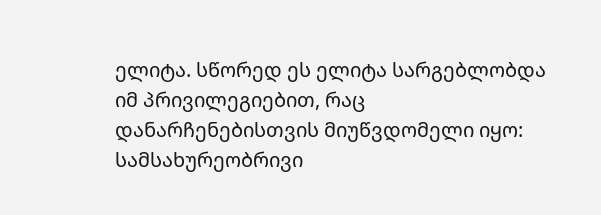ელიტა. სწორედ ეს ელიტა სარგებლობდა იმ პრივილეგიებით, რაც დანარჩენებისთვის მიუწვდომელი იყო: სამსახურეობრივი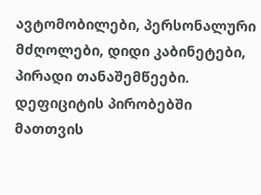ავტომობილები, პერსონალური მძღოლები, დიდი კაბინეტები, პირადი თანაშემწეები. დეფიციტის პირობებში მათთვის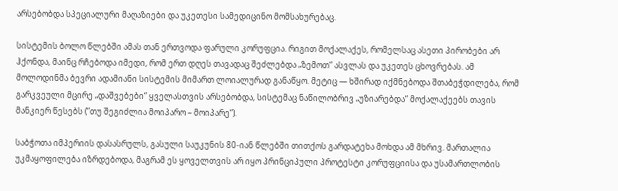არსებობდა სპეციალური მაღაზიები და უკეთესი სამედიცინო მომსახურებაც.

სისტემის ბოლო წლებში ამას თან ერთვოდა ფარული კორუფცია. რიგით მოქალაქეს, რომელსაც ასეთი პირობები არ ჰქონდა, მაინც რჩებოდა იმედი, რომ ერთ დღეს თავადაც შეძლებდა „ზემოთ“ ასვლას და უკეთეს ცხოვრებას. ამ მოლოდინმა ბევრი ადამიანი სისტემის მიმართ ლოიალურად განაწყო. მეტიც — ხშირად იქმნებოდა შთაბეჭდილება, რომ გარკვეული მცირე „დაშვებები“ ყველასთვის არსებობდა, სისტემაც ნაწილობრივ „უზიარებდა“ მოქალაქეებს თავის მანკიერ წესებს (“თუ შეგიძლია მოიპარო – მოიპარე“).

საბჭოთა იმპერიის დასასრულს, გასული საუკუნის 80-იან წლებში თითქოს გარდატეხა მოხდა ამ მხრივ. მართალია უკმაყოფილება იზრდებოდა, მაგრამ ეს ყოველთვის არ იყო პრინციპული პროტესტი კორუფციისა და უსამართლობის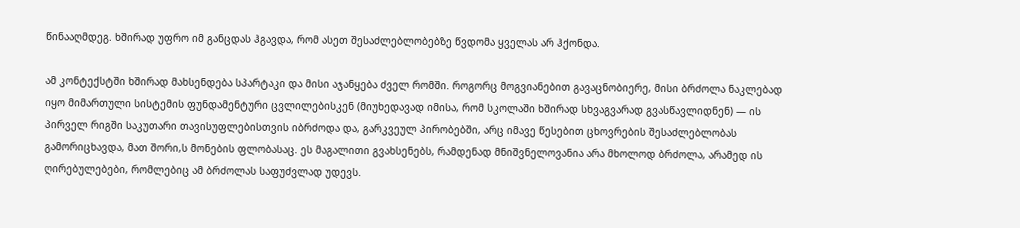წინააღმდეგ. ხშირად უფრო იმ განცდას ჰგავდა, რომ ასეთ შესაძლებლობებზე წვდომა ყველას არ ჰქონდა.

ამ კონტექსტში ხშირად მახსენდება სპარტაკი და მისი აჯანყება ძველ რომში. როგორც მოგვიანებით გავაცნობიერე, მისი ბრძოლა ნაკლებად იყო მიმართული სისტემის ფუნდამენტური ცვლილებისკენ (მიუხედავად იმისა, რომ სკოლაში ხშირად სხვაგვარად გვასწავლიდნენ) — ის პირველ რიგში საკუთარი თავისუფლებისთვის იბრძოდა და, გარკვეულ პირობებში, არც იმავე წესებით ცხოვრების შესაძლებლობას გამორიცხავდა, მათ შორი,ს მონების ფლობასაც. ეს მაგალითი გვახსენებს, რამდენად მნიშვნელოვანია არა მხოლოდ ბრძოლა, არამედ ის ღირებულებები, რომლებიც ამ ბრძოლას საფუძვლად უდევს.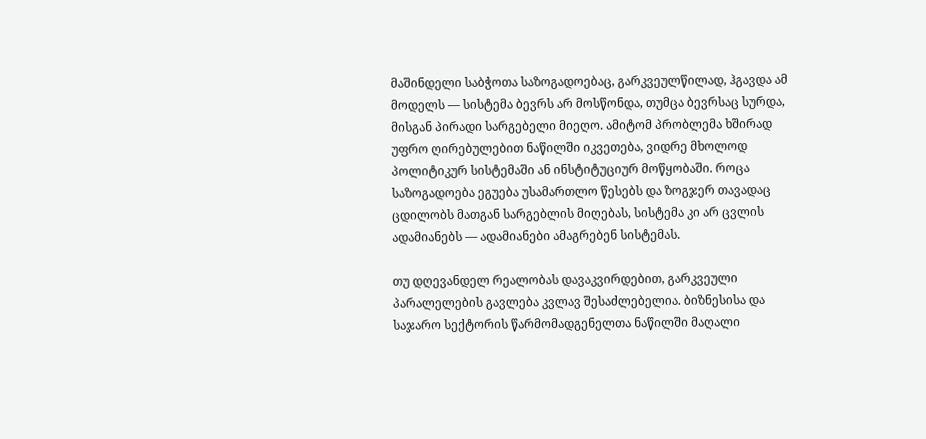მაშინდელი საბჭოთა საზოგადოებაც, გარკვეულწილად, ჰგავდა ამ მოდელს — სისტემა ბევრს არ მოსწონდა, თუმცა ბევრსაც სურდა, მისგან პირადი სარგებელი მიეღო. ამიტომ პრობლემა ხშირად უფრო ღირებულებით ნაწილში იკვეთება, ვიდრე მხოლოდ პოლიტიკურ სისტემაში ან ინსტიტუციურ მოწყობაში. როცა საზოგადოება ეგუება უსამართლო წესებს და ზოგჯერ თავადაც ცდილობს მათგან სარგებლის მიღებას, სისტემა კი არ ცვლის ადამიანებს — ადამიანები ამაგრებენ სისტემას.

თუ დღევანდელ რეალობას დავაკვირდებით, გარკვეული პარალელების გავლება კვლავ შესაძლებელია. ბიზნესისა და საჯარო სექტორის წარმომადგენელთა ნაწილში მაღალი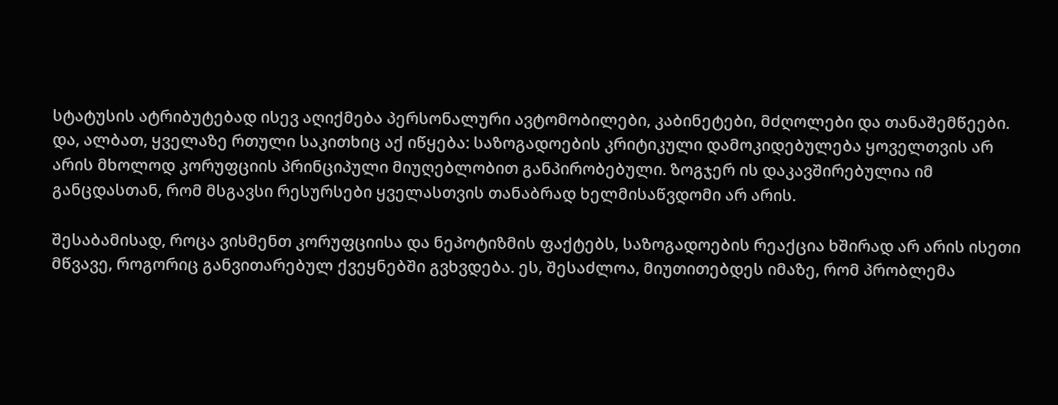სტატუსის ატრიბუტებად ისევ აღიქმება პერსონალური ავტომობილები, კაბინეტები, მძღოლები და თანაშემწეები.
და, ალბათ, ყველაზე რთული საკითხიც აქ იწყება: საზოგადოების კრიტიკული დამოკიდებულება ყოველთვის არ არის მხოლოდ კორუფციის პრინციპული მიუღებლობით განპირობებული. ზოგჯერ ის დაკავშირებულია იმ განცდასთან, რომ მსგავსი რესურსები ყველასთვის თანაბრად ხელმისაწვდომი არ არის.

შესაბამისად, როცა ვისმენთ კორუფციისა და ნეპოტიზმის ფაქტებს, საზოგადოების რეაქცია ხშირად არ არის ისეთი მწვავე, როგორიც განვითარებულ ქვეყნებში გვხვდება. ეს, შესაძლოა, მიუთითებდეს იმაზე, რომ პრობლემა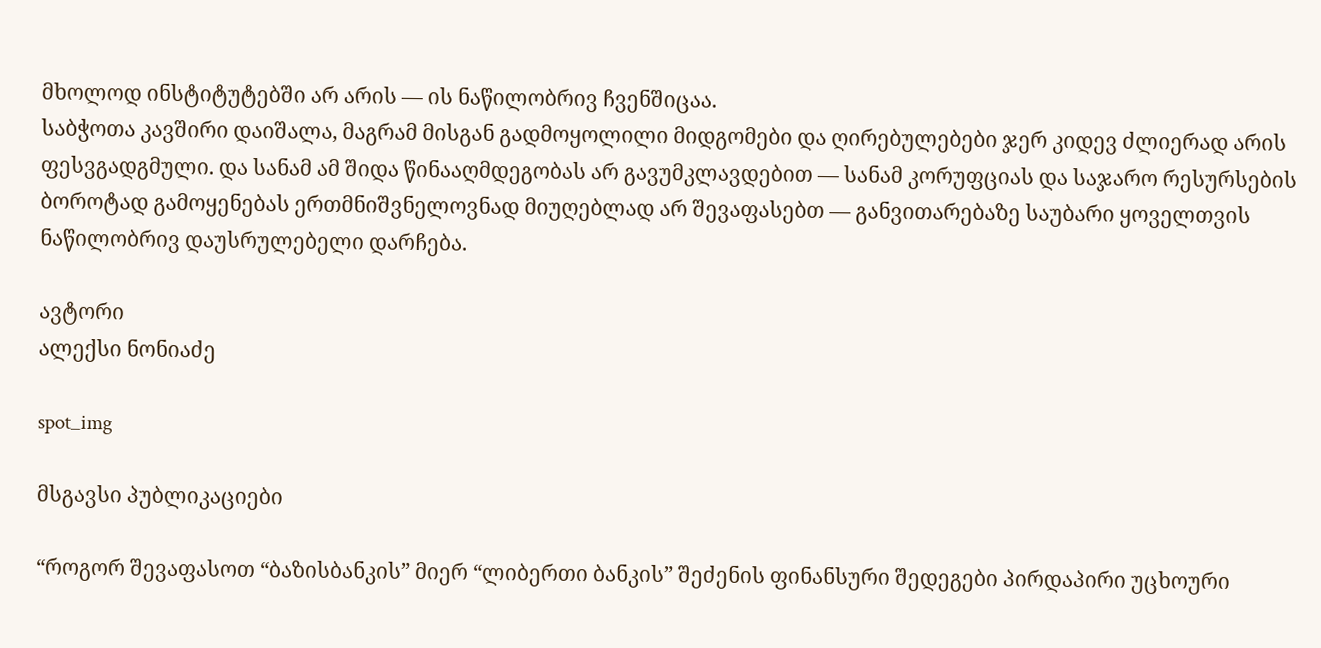მხოლოდ ინსტიტუტებში არ არის — ის ნაწილობრივ ჩვენშიცაა.
საბჭოთა კავშირი დაიშალა, მაგრამ მისგან გადმოყოლილი მიდგომები და ღირებულებები ჯერ კიდევ ძლიერად არის ფესვგადგმული. და სანამ ამ შიდა წინააღმდეგობას არ გავუმკლავდებით — სანამ კორუფციას და საჯარო რესურსების ბოროტად გამოყენებას ერთმნიშვნელოვნად მიუღებლად არ შევაფასებთ — განვითარებაზე საუბარი ყოველთვის ნაწილობრივ დაუსრულებელი დარჩება.

ავტორი
ალექსი ნონიაძე

spot_img

მსგავსი პუბლიკაციები

“როგორ შევაფასოთ “ბაზისბანკის” მიერ “ლიბერთი ბანკის” შეძენის ფინანსური შედეგები პირდაპირი უცხოური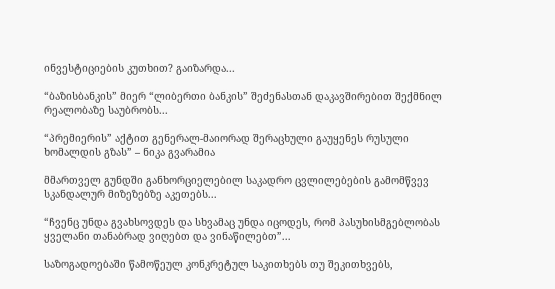ინვესტიციების კუთხით? გაიზარდა...

“ბაზისბანკის” მიერ “ლიბერთი ბანკის” შეძენასთან დაკავშირებით შექმნილ რეალობაზე საუბრობს...

“პრემიერის” აქტით გენერალ-მაიორად შერაცხული გაუყენეს რუსული ხომალდის გზას” – ნიკა გვარამია

მმართველ გუნდში განხორციელებილ საკადრო ცვლილებების გამომწვევ სკანდალურ მიზეზებზე აკეთებს...

“ჩვენც უნდა გვახსოვდეს და სხვამაც უნდა იცოდეს, რომ პასუხისმგებლობას ყველანი თანაბრად ვიღებთ და ვინაწილებთ”...

საზოგადოებაში წამოწეულ კონკრეტულ საკითხებს თუ შეკითხვებს,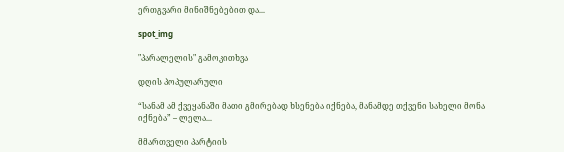ერთგვარი მინიშნებებით და...

spot_img

"პარალელის" გამოკითხვა

დღის პოპულარული

“სანამ ამ ქვეყანაში მათი გმირებად ხსენება იქნება, მანამდე თქვენი სახელი მონა იქნება” – ლელა...

მმართველი პარტიის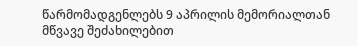წარმომადგენლებს 9 აპრილის მემორიალთან მწვავე შეძახილებით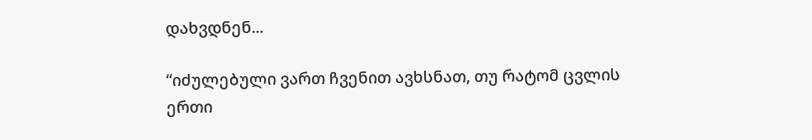დახვდნენ...

“იძულებული ვართ ჩვენით ავხსნათ, თუ რატომ ცვლის ერთი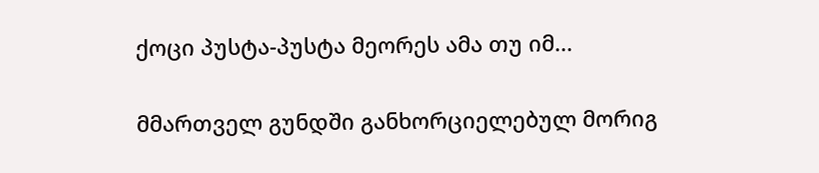ქოცი პუსტა-პუსტა მეორეს ამა თუ იმ...

მმართველ გუნდში განხორციელებულ მორიგ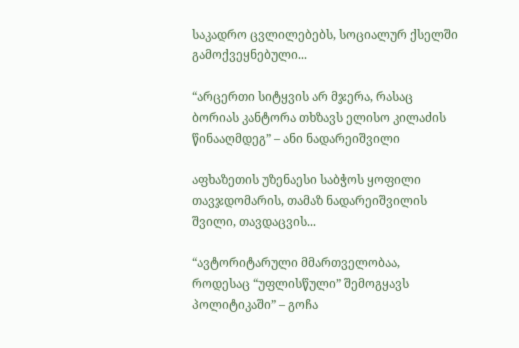საკადრო ცვლილებებს, სოციალურ ქსელში გამოქვეყნებული...

“არცერთი სიტყვის არ მჯერა, რასაც ბორიას კანტორა თხზავს ელისო კილაძის წინააღმდეგ” – ანი ნადარეიშვილი

აფხაზეთის უზენაესი საბჭოს ყოფილი თავჯდომარის, თამაზ ნადარეიშვილის შვილი, თავდაცვის...

“ავტორიტარული მმართველობაა, როდესაც “უფლისწული” შემოგყავს პოლიტიკაში” – გოჩა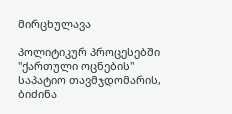მირცხულავა

პოლიტიკურ პროცესებში "ქართული ოცნების" საპატიო თავმჯდომარის, ბიძინა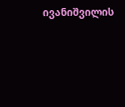ივანიშვილის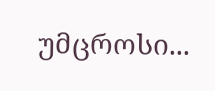უმცროსი...